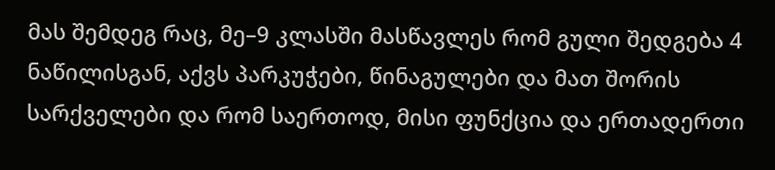მას შემდეგ რაც, მე–9 კლასში მასწავლეს რომ გული შედგება 4 ნაწილისგან, აქვს პარკუჭები, წინაგულები და მათ შორის სარქველები და რომ საერთოდ, მისი ფუნქცია და ერთადერთი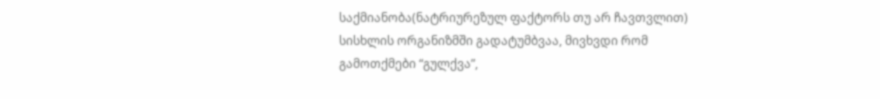საქმიანობა(ნატრიურეზულ ფაქტორს თუ არ ჩავთვლით) სისხლის ორგანიზმში გადატუმბვაა, მივხვდი რომ გამოთქმები “გულქვა”,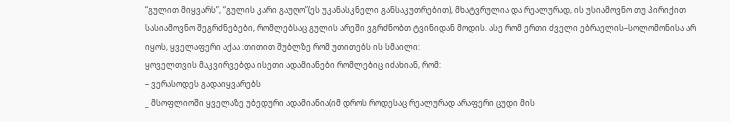“გულით მიყვარს”, “გულის კარი გაუღო”(ეს უკანასკნელი განსაკუთრებით), მხატვრულია და რეალურად, ის უსიამოვნო თუ პირიქით სასიამოვნო შეგრძნებები, რომლებსაც გულის არეში ვგრძნობთ ტვინიდან მოდის. ასე რომ ერთი ძველი ებრაელის–სოლომონისა არ იყოს, ყველაფერი აქაა :თითით შუბლზე რომ უთითებს ის სმაილი:
ყოველთვის მაკვირვებდა ისეთი ადამიანები რომლებიც იძახიან, რომ:
– ვერასოდეს გადაიყვარებს
_ მსოფლიოში ყველაზე უბედური ადამიანია(იმ დროს როდესაც რეალურად არაფერი ცუდი მის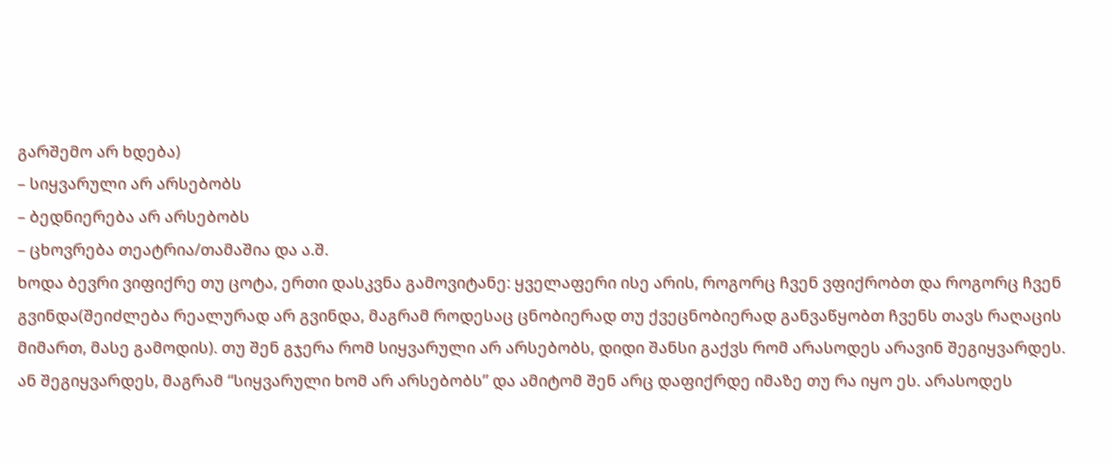გარშემო არ ხდება)
– სიყვარული არ არსებობს
– ბედნიერება არ არსებობს
– ცხოვრება თეატრია/თამაშია და ა.შ.
ხოდა ბევრი ვიფიქრე თუ ცოტა, ერთი დასკვნა გამოვიტანე: ყველაფერი ისე არის, როგორც ჩვენ ვფიქრობთ და როგორც ჩვენ გვინდა(შეიძლება რეალურად არ გვინდა, მაგრამ როდესაც ცნობიერად თუ ქვეცნობიერად განვაწყობთ ჩვენს თავს რაღაცის მიმართ, მასე გამოდის). თუ შენ გჯერა რომ სიყვარული არ არსებობს, დიდი შანსი გაქვს რომ არასოდეს არავინ შეგიყვარდეს. ან შეგიყვარდეს, მაგრამ “სიყვარული ხომ არ არსებობს” და ამიტომ შენ არც დაფიქრდე იმაზე თუ რა იყო ეს. არასოდეს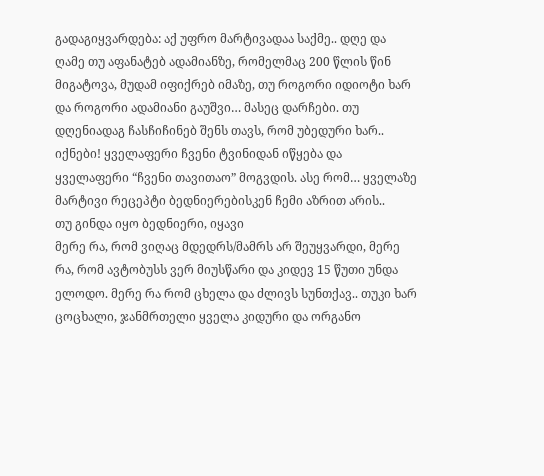გადაგიყვარდება: აქ უფრო მარტივადაა საქმე.. დღე და ღამე თუ აფანატებ ადამიანზე, რომელმაც 200 წლის წინ მიგატოვა, მუდამ იფიქრებ იმაზე, თუ როგორი იდიოტი ხარ და როგორი ადამიანი გაუშვი… მასეც დარჩები. თუ დღენიადაგ ჩასჩიჩინებ შენს თავს, რომ უბედური ხარ.. იქნები! ყველაფერი ჩვენი ტვინიდან იწყება და ყველაფერი “ჩვენი თავითაო” მოგვდის. ასე რომ… ყველაზე მარტივი რეცეპტი ბედნიერებისკენ ჩემი აზრით არის..
თუ გინდა იყო ბედნიერი, იყავი
მერე რა, რომ ვიღაც მდედრს/მამრს არ შეუყვარდი, მერე რა, რომ ავტობუსს ვერ მიუსწარი და კიდევ 15 წუთი უნდა ელოდო. მერე რა რომ ცხელა და ძლივს სუნთქავ.. თუკი ხარ ცოცხალი, ჯანმრთელი ყველა კიდური და ორგანო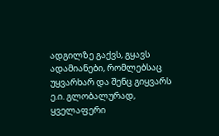ადგილზე გაქვს, გყავს ადამიანები, რომლებსაც უყვარხარ და შენც გიყვარს ე.ი. გლობალურად, ყველაფერი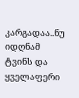კარგადაა..ნუ იდღნამ ტვინს და ყველაფერი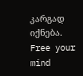კარგად იქნება.
Free your mind